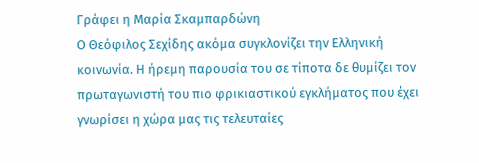Γράφει η Μαρία Σκαμπαρδώνη
Ο Θεόφιλος Σεχίδης ακόμα συγκλονίζει την Ελληνική κοινωνία. Η ήρεμη παρουσία του σε τίποτα δε θυμίζει τον πρωταγωνιστή του πιο φρικιαστικού εγκλήματος που έχει γνωρίσει η χώρα μας τις τελευταίες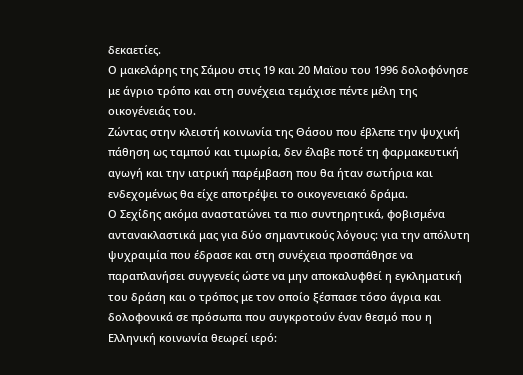δεκαετίες.
Ο μακελάρης της Σάμου στις 19 και 20 Μαϊου του 1996 δολοφόνησε με άγριο τρόπο και στη συνέχεια τεμάχισε πέντε μέλη της οικογένειάς του.
Ζώντας στην κλειστή κοινωνία της Θάσου που έβλεπε την ψυχική πάθηση ως ταμπού και τιμωρία, δεν έλαβε ποτέ τη φαρμακευτική αγωγή και την ιατρική παρέμβαση που θα ήταν σωτήρια και ενδεχομένως θα είχε αποτρέψει το οικογενειακό δράμα.
Ο Σεχίδης ακόμα αναστατώνει τα πιο συντηρητικά, φοβισμένα αντανακλαστικά μας για δύο σημαντικούς λόγους: για την απόλυτη ψυχραιμία που έδρασε και στη συνέχεια προσπάθησε να παραπλανήσει συγγενείς ώστε να μην αποκαλυφθεί η εγκληματική του δράση και ο τρόπος με τον οποίο ξέσπασε τόσο άγρια και δολοφονικά σε πρόσωπα που συγκροτούν έναν θεσμό που η Ελληνική κοινωνία θεωρεί ιερό: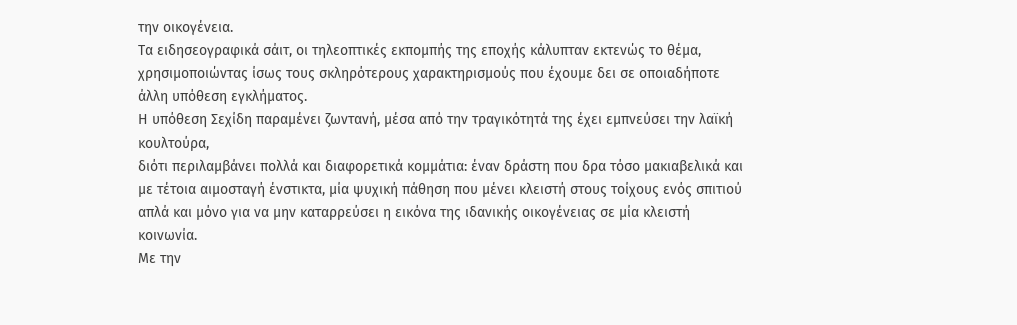την οικογένεια.
Τα ειδησεογραφικά σάιτ, οι τηλεοπτικές εκπομπής της εποχής κάλυπταν εκτενώς το θέμα, χρησιμοποιώντας ίσως τους σκληρότερους χαρακτηρισμούς που έχουμε δει σε οποιαδήποτε άλλη υπόθεση εγκλήματος.
Η υπόθεση Σεχίδη παραμένει ζωντανή, μέσα από την τραγικότητά της έχει εμπνεύσει την λαϊκή κουλτούρα,
διότι περιλαμβάνει πολλά και διαφορετικά κομμάτια: έναν δράστη που δρα τόσο μακιαβελικά και με τέτοια αιμοσταγή ένστικτα, μία ψυχική πάθηση που μένει κλειστή στους τοίχους ενός σπιτιού απλά και μόνο για να μην καταρρεύσει η εικόνα της ιδανικής οικογένειας σε μία κλειστή κοινωνία.
Με την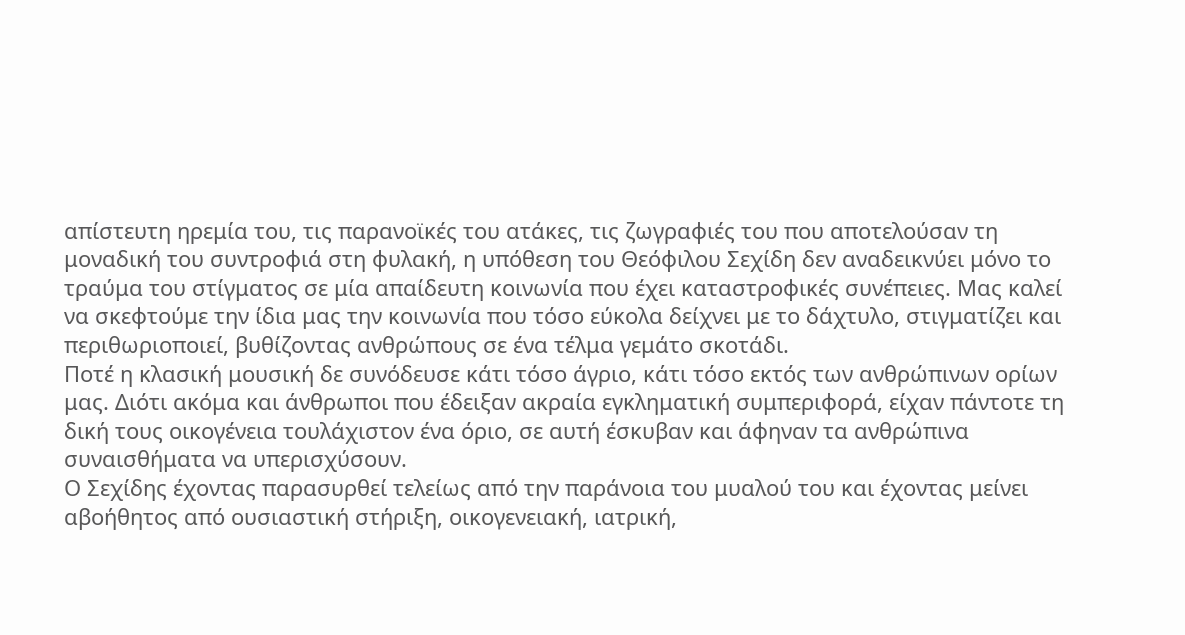απίστευτη ηρεμία του, τις παρανοϊκές του ατάκες, τις ζωγραφιές του που αποτελούσαν τη μοναδική του συντροφιά στη φυλακή, η υπόθεση του Θεόφιλου Σεχίδη δεν αναδεικνύει μόνο το τραύμα του στίγματος σε μία απαίδευτη κοινωνία που έχει καταστροφικές συνέπειες. Μας καλεί να σκεφτούμε την ίδια μας την κοινωνία που τόσο εύκολα δείχνει με το δάχτυλο, στιγματίζει και περιθωριοποιεί, βυθίζοντας ανθρώπους σε ένα τέλμα γεμάτο σκοτάδι.
Ποτέ η κλασική μουσική δε συνόδευσε κάτι τόσο άγριο, κάτι τόσο εκτός των ανθρώπινων ορίων μας. Διότι ακόμα και άνθρωποι που έδειξαν ακραία εγκληματική συμπεριφορά, είχαν πάντοτε τη δική τους οικογένεια τουλάχιστον ένα όριο, σε αυτή έσκυβαν και άφηναν τα ανθρώπινα συναισθήματα να υπερισχύσουν.
Ο Σεχίδης έχοντας παρασυρθεί τελείως από την παράνοια του μυαλού του και έχοντας μείνει αβοήθητος από ουσιαστική στήριξη, οικογενειακή, ιατρική,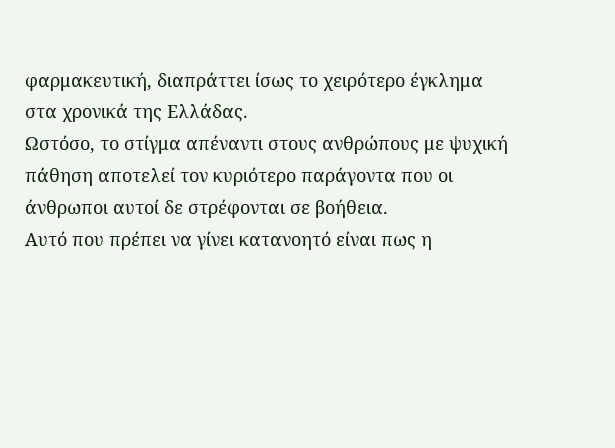φαρμακευτική, διαπράττει ίσως το χειρότερο έγκλημα στα χρονικά της Ελλάδας.
Ωστόσο, το στίγμα απέναντι στους ανθρώπους με ψυχική πάθηση αποτελεί τον κυριότερο παράγοντα που οι άνθρωποι αυτοί δε στρέφονται σε βοήθεια.
Αυτό που πρέπει να γίνει κατανοητό είναι πως η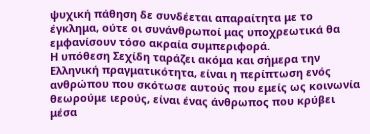ψυχική πάθηση δε συνδέεται απαραίτητα με το έγκλημα, ούτε οι συνάνθρωποί μας υποχρεωτικά θα εμφανίσουν τόσο ακραία συμπεριφορά.
Η υπόθεση Σεχίδη ταράζει ακόμα και σήμερα την Ελληνική πραγματικότητα, είναι η περίπτωση ενός ανθρώπου που σκότωσε αυτούς που εμείς ως κοινωνία θεωρούμε ιερούς, είναι ένας άνθρωπος που κρύβει μέσα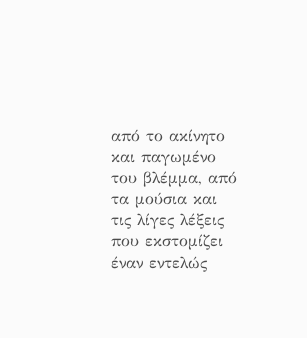από το ακίνητο και παγωμένο του βλέμμα, από τα μούσια και τις λίγες λέξεις που εκστομίζει έναν εντελώς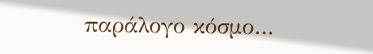παράλογο κόσμο…